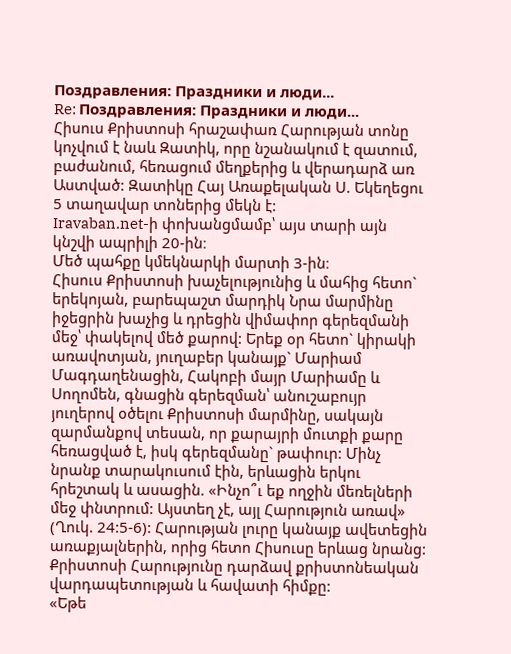Поздравления: Праздники и люди...
Re: Поздравления: Праздники и люди...
Հիսուս Քրիստոսի հրաշափառ Հարության տոնը կոչվում է նաև Զատիկ, որը նշանակում է զատում, բաժանում, հեռացում մեղքերից և վերադարձ առ Աստված: Զատիկը Հայ Առաքելական Ս. Եկեղեցու 5 տաղավար տոներից մեկն է:
Iravaban.net-ի փոխանցմամբ՝ այս տարի այն կնշվի ապրիլի 20-ին։
Մեծ պահքը կմեկնարկի մարտի 3-ին։
Հիսուս Քրիստոսի խաչելությունից և մահից հետո` երեկոյան, բարեպաշտ մարդիկ Նրա մարմինը իջեցրին խաչից և դրեցին վիմափոր գերեզմանի մեջ՝ փակելով մեծ քարով: Երեք օր հետո` կիրակի առավոտյան, յուղաբեր կանայք` Մարիամ Մագդաղենացին, Հակոբի մայր Մարիամը և Սողոմեն, գնացին գերեզման՝ անուշաբույր յուղերով օծելու Քրիստոսի մարմինը, սակայն զարմանքով տեսան, որ քարայրի մուտքի քարը հեռացված է, իսկ գերեզմանը` թափուր: Մինչ նրանք տարակուսում էին, երևացին երկու հրեշտակ և ասացին. «Ինչո՞ւ եք ողջին մեռելների մեջ փնտրում: Այստեղ չէ, այլ Հարություն առավ» (Ղուկ. 24:5-6): Հարության լուրը կանայք ավետեցին առաքյալներին, որից հետո Հիսուսը երևաց նրանց: Քրիստոսի Հարությունը դարձավ քրիստոնեական վարդապետության և հավատի հիմքը:
«Եթե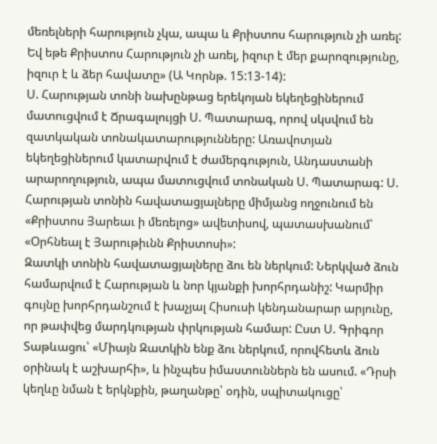մեռելների հարություն չկա, ապա և Քրիստոս հարություն չի առել: Եվ եթե Քրիստոս Հարություն չի առել, իզուր է մեր քարոզությունը, իզուր է և ձեր հավատը» (Ա Կորնթ. 15:13-14):
Ս. Հարության տոնի նախընթաց երեկոյան եկեղեցիներում մատուցվում է Ճրագալույցի Ս. Պատարագ, որով սկսվում են զատկական տոնակատարությունները: Առավոտյան եկեղեցիներում կատարվում է ժամերգություն, Անդաստանի արարողություն, ապա մատուցվում տոնական Ս. Պատարագ: Ս. Հարության տոնին հավատացյալները միմյանց ողջունում են «Քրիստոս Յարեաւ ի մեռելոց» ավետիսով, պատասխանում՝ «Օրհնեալ է Յարութիւնն Քրիստոսի»:
Զատկի տոնին հավատացյալները ձու են ներկում: Ներկված ձուն համարվում է Հարության և նոր կյանքի խորհրդանիշ: Կարմիր գույնը խորհրդանշում է խաչյալ Հիսուսի կենդանարար արյունը, որ թափվեց մարդկության փրկության համար: Ըստ Ս. Գրիգոր Տաթևացու՝ «Միայն Զատկին ենք ձու ներկում, որովհետև ձուն օրինակ է աշխարհի», և ինչպես իմաստուններն են ասում. «Դրսի կեղևը նման է երկնքին, թաղանթը՝ օդին, սպիտակուցը՝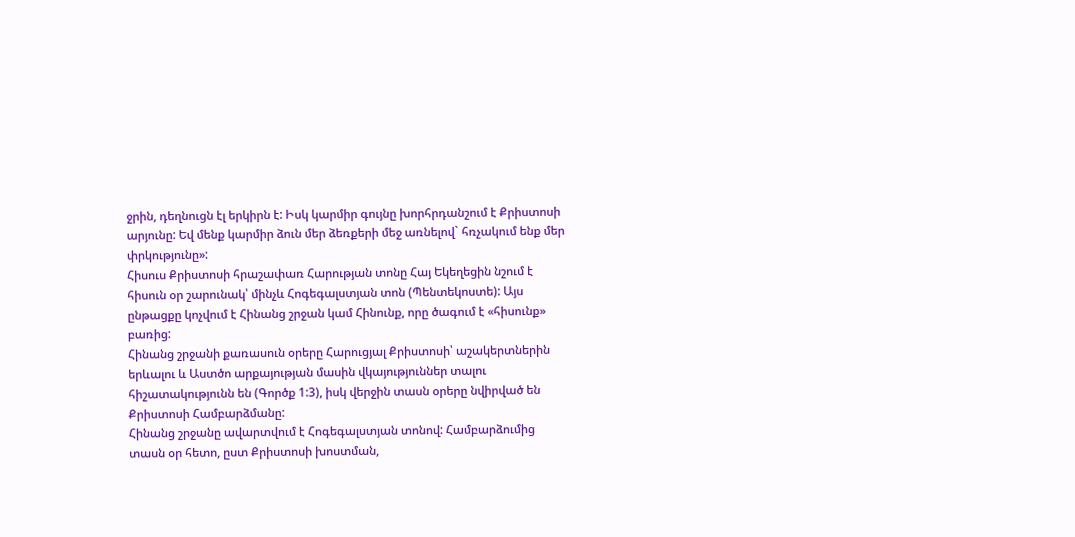ջրին, դեղնուցն էլ երկիրն է: Իսկ կարմիր գույնը խորհրդանշում է Քրիստոսի արյունը: Եվ մենք կարմիր ձուն մեր ձեռքերի մեջ առնելով` հռչակում ենք մեր փրկությունը»:
Հիսուս Քրիստոսի հրաշափառ Հարության տոնը Հայ Եկեղեցին նշում է հիսուն օր շարունակ՝ մինչև Հոգեգալստյան տոն (Պենտեկոստե): Այս ընթացքը կոչվում է Հինանց շրջան կամ Հինունք, որը ծագում է «հիսունք» բառից:
Հինանց շրջանի քառասուն օրերը Հարուցյալ Քրիստոսի՝ աշակերտներին երևալու և Աստծո արքայության մասին վկայություններ տալու հիշատակությունն են (Գործք 1:3), իսկ վերջին տասն օրերը նվիրված են Քրիստոսի Համբարձմանը:
Հինանց շրջանը ավարտվում է Հոգեգալստյան տոնով: Համբարձումից տասն օր հետո, ըստ Քրիստոսի խոստման,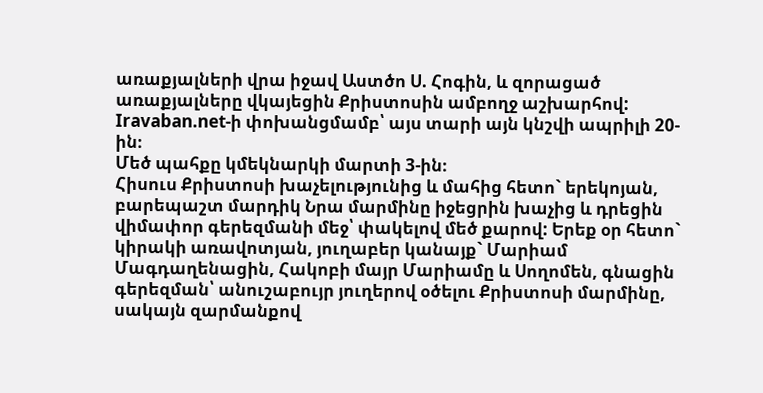առաքյալների վրա իջավ Աստծո Ս. Հոգին, և զորացած առաքյալները վկայեցին Քրիստոսին ամբողջ աշխարհով:
Iravaban.net-ի փոխանցմամբ՝ այս տարի այն կնշվի ապրիլի 20-ին։
Մեծ պահքը կմեկնարկի մարտի 3-ին։
Հիսուս Քրիստոսի խաչելությունից և մահից հետո` երեկոյան, բարեպաշտ մարդիկ Նրա մարմինը իջեցրին խաչից և դրեցին վիմափոր գերեզմանի մեջ՝ փակելով մեծ քարով: Երեք օր հետո` կիրակի առավոտյան, յուղաբեր կանայք` Մարիամ Մագդաղենացին, Հակոբի մայր Մարիամը և Սողոմեն, գնացին գերեզման՝ անուշաբույր յուղերով օծելու Քրիստոսի մարմինը, սակայն զարմանքով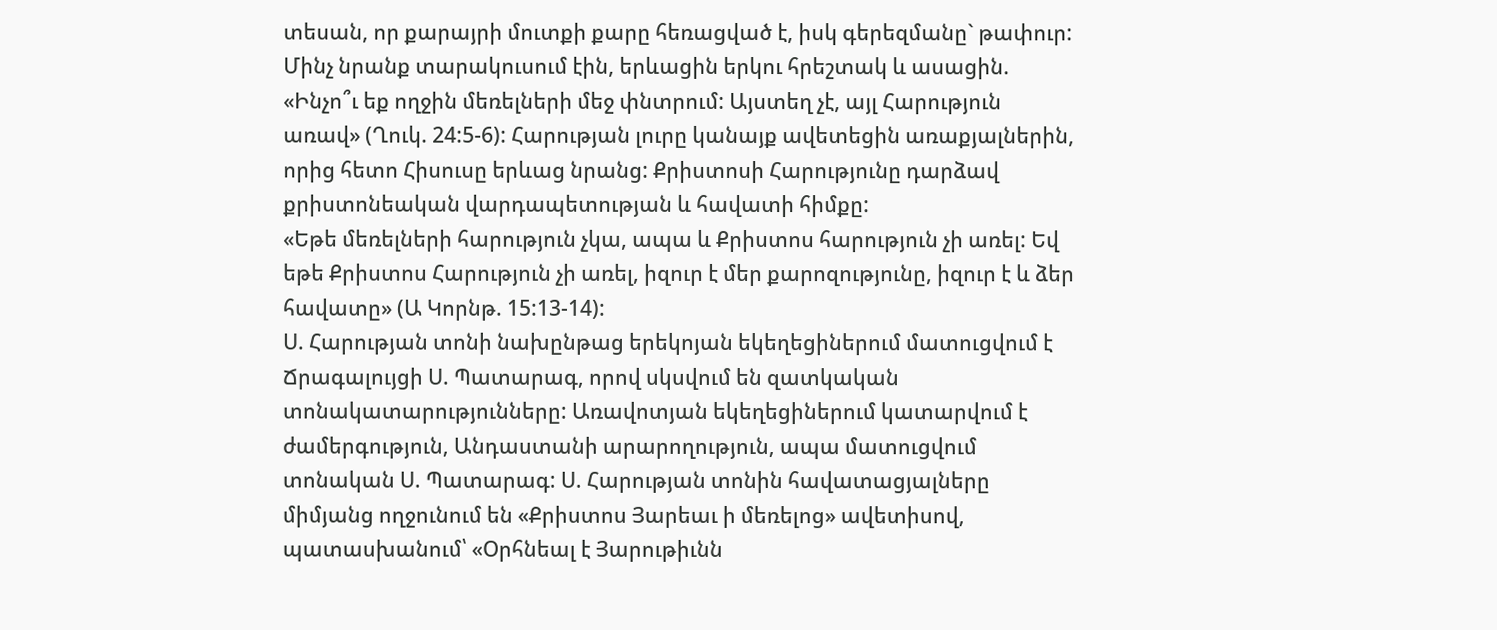տեսան, որ քարայրի մուտքի քարը հեռացված է, իսկ գերեզմանը` թափուր: Մինչ նրանք տարակուսում էին, երևացին երկու հրեշտակ և ասացին. «Ինչո՞ւ եք ողջին մեռելների մեջ փնտրում: Այստեղ չէ, այլ Հարություն առավ» (Ղուկ. 24:5-6): Հարության լուրը կանայք ավետեցին առաքյալներին, որից հետո Հիսուսը երևաց նրանց: Քրիստոսի Հարությունը դարձավ քրիստոնեական վարդապետության և հավատի հիմքը:
«Եթե մեռելների հարություն չկա, ապա և Քրիստոս հարություն չի առել: Եվ եթե Քրիստոս Հարություն չի առել, իզուր է մեր քարոզությունը, իզուր է և ձեր հավատը» (Ա Կորնթ. 15:13-14):
Ս. Հարության տոնի նախընթաց երեկոյան եկեղեցիներում մատուցվում է Ճրագալույցի Ս. Պատարագ, որով սկսվում են զատկական տոնակատարությունները: Առավոտյան եկեղեցիներում կատարվում է ժամերգություն, Անդաստանի արարողություն, ապա մատուցվում տոնական Ս. Պատարագ: Ս. Հարության տոնին հավատացյալները միմյանց ողջունում են «Քրիստոս Յարեաւ ի մեռելոց» ավետիսով, պատասխանում՝ «Օրհնեալ է Յարութիւնն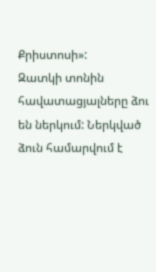Քրիստոսի»:
Զատկի տոնին հավատացյալները ձու են ներկում: Ներկված ձուն համարվում է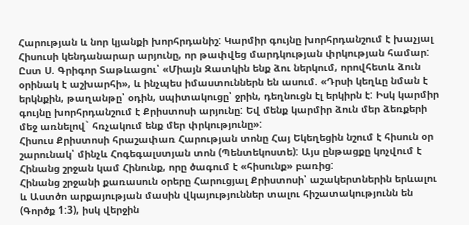Հարության և նոր կյանքի խորհրդանիշ: Կարմիր գույնը խորհրդանշում է խաչյալ Հիսուսի կենդանարար արյունը, որ թափվեց մարդկության փրկության համար: Ըստ Ս. Գրիգոր Տաթևացու՝ «Միայն Զատկին ենք ձու ներկում, որովհետև ձուն օրինակ է աշխարհի», և ինչպես իմաստուններն են ասում. «Դրսի կեղևը նման է երկնքին, թաղանթը՝ օդին, սպիտակուցը՝ ջրին, դեղնուցն էլ երկիրն է: Իսկ կարմիր գույնը խորհրդանշում է Քրիստոսի արյունը: Եվ մենք կարմիր ձուն մեր ձեռքերի մեջ առնելով` հռչակում ենք մեր փրկությունը»:
Հիսուս Քրիստոսի հրաշափառ Հարության տոնը Հայ Եկեղեցին նշում է հիսուն օր շարունակ՝ մինչև Հոգեգալստյան տոն (Պենտեկոստե): Այս ընթացքը կոչվում է Հինանց շրջան կամ Հինունք, որը ծագում է «հիսունք» բառից:
Հինանց շրջանի քառասուն օրերը Հարուցյալ Քրիստոսի՝ աշակերտներին երևալու և Աստծո արքայության մասին վկայություններ տալու հիշատակությունն են (Գործք 1:3), իսկ վերջին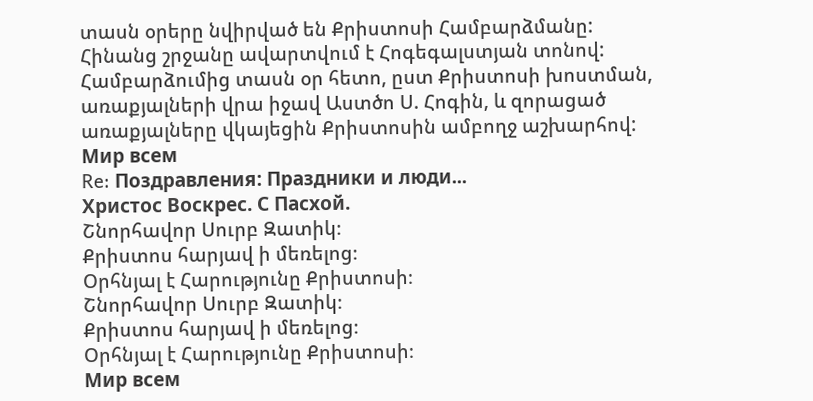տասն օրերը նվիրված են Քրիստոսի Համբարձմանը:
Հինանց շրջանը ավարտվում է Հոգեգալստյան տոնով: Համբարձումից տասն օր հետո, ըստ Քրիստոսի խոստման, առաքյալների վրա իջավ Աստծո Ս. Հոգին, և զորացած առաքյալները վկայեցին Քրիստոսին ամբողջ աշխարհով:
Мир всем
Re: Поздравления: Праздники и люди...
Христос Воскрес. С Пасхой.
Շնորհավոր Սուրբ Զատիկ։
Քրիստոս հարյավ ի մեռելոց։
Օրհնյալ է Հարությունը Քրիստոսի։
Շնորհավոր Սուրբ Զատիկ։
Քրիստոս հարյավ ի մեռելոց։
Օրհնյալ է Հարությունը Քրիստոսի։
Мир всем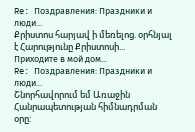Re: Поздравления: Праздники и люди...
Քրիստոս հարյավ ի մեռելոց. օրհնյալ է Հարությունը Քրիստոսի...
Приходите в мой дом...
Re: Поздравления: Праздники и люди...
Շնորհավորում եմ Առաջին Հանրապետության հիմնադրման օրը: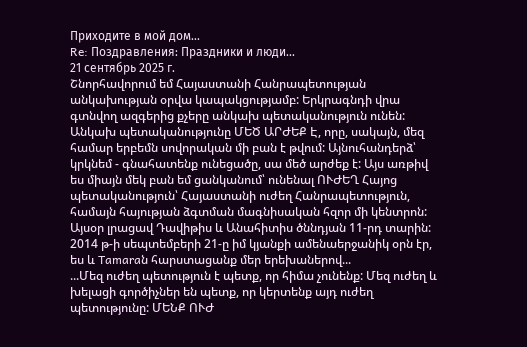Приходите в мой дом...
Re: Поздравления: Праздники и люди...
21 сентябрь 2025 г.
Շնորհավորում եմ Հայաստանի Հանրապետության անկախության օրվա կապակցությամբ: Երկրագնդի վրա գտնվող ազգերից քչերը անկախ պետականություն ունեն: Անկախ պետականությունը ՄԵԾ ԱՐԺԵՔ Է, որը, սակայն, մեզ համար երբեմն սովորական մի բան է թվում: Այնուհանդերձ՝ կրկնեմ - գնահատենք ունեցածը, սա մեծ արժեք է: Այս առթիվ ես միայն մեկ բան եմ ցանկանում՝ ունենալ ՈՒԺԵՂ Հայոց պետականություն՝ Հայաստանի ուժեղ Հանրապետություն, համայն հայության ձգտման մագնիսական հզոր մի կենտրոն:
Այսօր լրացավ Դավիթիս և Անահիտիս ծննդյան 11-րդ տարին: 2014 թ-ի սեպտեմբերի 21-ը իմ կյանքի ամենաերջանիկ օրն էր, ես և Tamaraն հարստացանք մեր երեխաներով...
...Մեզ ուժեղ պետություն է պետք, որ հիմա չունենք: Մեզ ուժեղ և խելացի գործիչներ են պետք, որ կերտենք այդ ուժեղ պետությունը: ՄԵՆՔ ՈՒԺ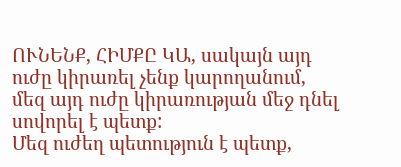ՈՒՆԵՆՔ, ՀԻՄՔԸ ԿԱ, սակայն այդ ուժը կիրառել չենք կարողանում, մեզ այդ ուժը կիրառության մեջ դնել սովորել է պետք:
Մեզ ուժեղ պետություն է պետք,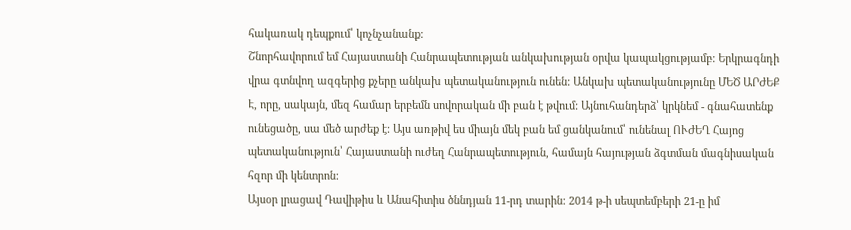հակառակ դեպքում՝ կոչնչանանք:
Շնորհավորում եմ Հայաստանի Հանրապետության անկախության օրվա կապակցությամբ: Երկրագնդի վրա գտնվող ազգերից քչերը անկախ պետականություն ունեն: Անկախ պետականությունը ՄԵԾ ԱՐԺԵՔ Է, որը, սակայն, մեզ համար երբեմն սովորական մի բան է թվում: Այնուհանդերձ՝ կրկնեմ - գնահատենք ունեցածը, սա մեծ արժեք է: Այս առթիվ ես միայն մեկ բան եմ ցանկանում՝ ունենալ ՈՒԺԵՂ Հայոց պետականություն՝ Հայաստանի ուժեղ Հանրապետություն, համայն հայության ձգտման մագնիսական հզոր մի կենտրոն:
Այսօր լրացավ Դավիթիս և Անահիտիս ծննդյան 11-րդ տարին: 2014 թ-ի սեպտեմբերի 21-ը իմ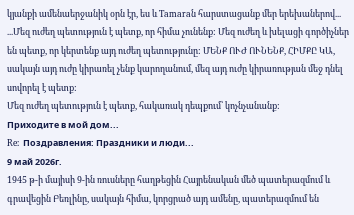կյանքի ամենաերջանիկ օրն էր, ես և Tamaraն հարստացանք մեր երեխաներով...
...Մեզ ուժեղ պետություն է պետք, որ հիմա չունենք: Մեզ ուժեղ և խելացի գործիչներ են պետք, որ կերտենք այդ ուժեղ պետությունը: ՄԵՆՔ ՈՒԺ ՈՒՆԵՆՔ, ՀԻՄՔԸ ԿԱ, սակայն այդ ուժը կիրառել չենք կարողանում, մեզ այդ ուժը կիրառության մեջ դնել սովորել է պետք:
Մեզ ուժեղ պետություն է պետք, հակառակ դեպքում՝ կոչնչանանք:
Приходите в мой дом...
Re: Поздравления: Праздники и люди...
9 май 2026г.
1945 թ-ի մայիսի 9-ին ռուսները հաղթեցին Հայրենական մեծ պատերազմում և գրավեցին Բեռլինը, սակայն հիմա, կորցրած այդ ամենը, պատերազմում են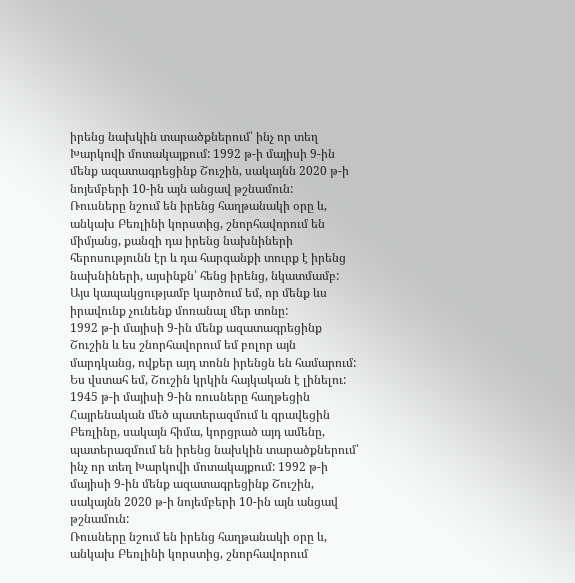իրենց նախկին տարածքներում՝ ինչ որ տեղ Խարկովի մոտակայքում: 1992 թ-ի մայիսի 9-ին մենք ազատագրեցինք Շուշին, սակայնն 2020 թ-ի նոյեմբերի 10-ին այն անցավ թշնամուն:
Ռուսները նշում են իրենց հաղթանակի օրը և, անկախ Բեռլինի կորստից, շնորհավորում են միմյանց, քանզի դա իրենց նախնիների հերոսությունն էր և դա հարգանքի տուրք է իրենց նախնիների, այսինքն՝ հենց իրենց, նկատմամբ: Այս կապակցությամբ կարծում եմ, որ մենք ևս իրավունք չունենք մոռանալ մեր տոնը:
1992 թ-ի մայիսի 9-ին մենք ազատագրեցինք Շուշին և ես շնորհավորում եմ բոլոր այն մարդկանց, ովքեր այդ տոնն իրենցն են համարում: Ես վստահ եմ, Շուշին կրկին հայկական է լինելու:
1945 թ-ի մայիսի 9-ին ռուսները հաղթեցին Հայրենական մեծ պատերազմում և գրավեցին Բեռլինը, սակայն հիմա, կորցրած այդ ամենը, պատերազմում են իրենց նախկին տարածքներում՝ ինչ որ տեղ Խարկովի մոտակայքում: 1992 թ-ի մայիսի 9-ին մենք ազատագրեցինք Շուշին, սակայնն 2020 թ-ի նոյեմբերի 10-ին այն անցավ թշնամուն:
Ռուսները նշում են իրենց հաղթանակի օրը և, անկախ Բեռլինի կորստից, շնորհավորում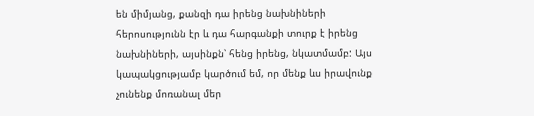են միմյանց, քանզի դա իրենց նախնիների հերոսությունն էր և դա հարգանքի տուրք է իրենց նախնիների, այսինքն՝ հենց իրենց, նկատմամբ: Այս կապակցությամբ կարծում եմ, որ մենք ևս իրավունք չունենք մոռանալ մեր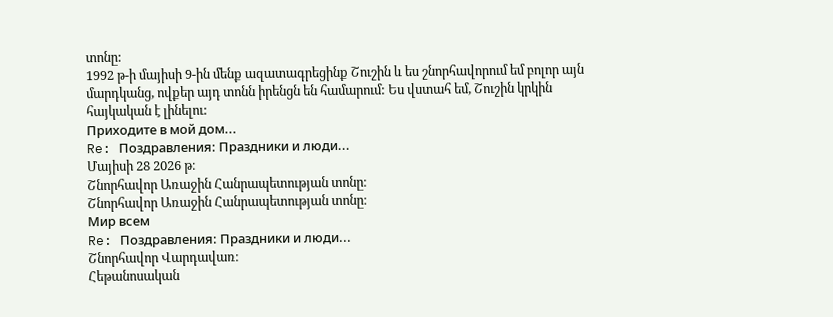տոնը:
1992 թ-ի մայիսի 9-ին մենք ազատագրեցինք Շուշին և ես շնորհավորում եմ բոլոր այն մարդկանց, ովքեր այդ տոնն իրենցն են համարում: Ես վստահ եմ, Շուշին կրկին հայկական է լինելու:
Приходите в мой дом...
Re: Поздравления: Праздники и люди...
Մայիսի 28 2026 թ։
Շնորհավոր Առաջին Հանրապետության տոնը։
Շնորհավոր Առաջին Հանրապետության տոնը։
Мир всем
Re: Поздравления: Праздники и люди...
Շնորհավոր Վարդավառ։
Հեթանոսական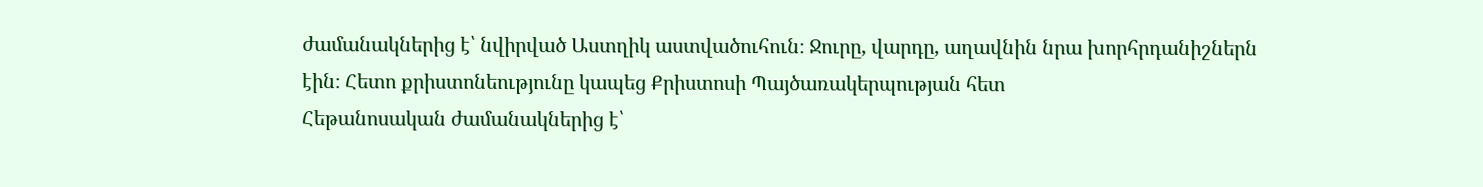ժամանակներից է՝ նվիրված Աստղիկ աստվածուհուն։ Ջուրը, վարդը, աղավնին նրա խորհրդանիշներն էին։ Հետո քրիստոնեությունը կապեց Քրիստոսի Պայծառակերպության հետ
Հեթանոսական ժամանակներից է՝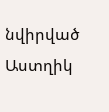նվիրված Աստղիկ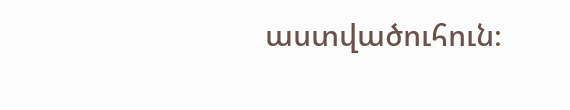աստվածուհուն։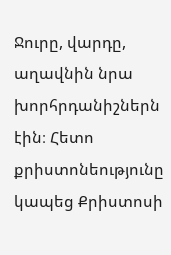Ջուրը, վարդը, աղավնին նրա խորհրդանիշներն էին։ Հետո քրիստոնեությունը կապեց Քրիստոսի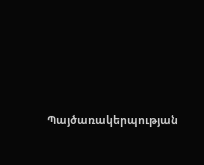Պայծառակերպության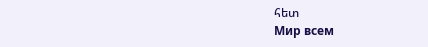հետ
Мир всем